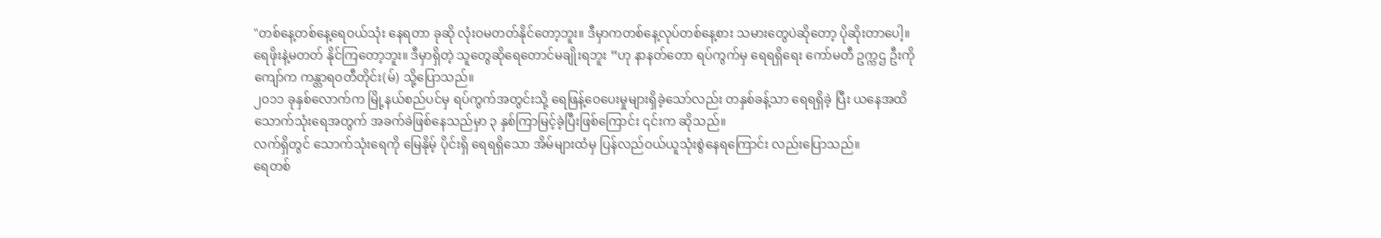"တစ်နေ့တစ်နေ့ရေဝယ်သုံး နေရတာ ခုဆို လုံးဝမတတ်နိုင်တော့ဘူး။ ဒီမှာကတစ်နေ့လုပ်တစ်နေ့စား သမားတွေပဲဆိုတော့ ပိုဆိုးတာပေါ့။ ရေဖိုးနဲ့မတတ် နိုင်ကြတော့ဘူး။ ဒီမှာရှိတဲ့ သူတွေဆိုရေတောင်မချိုးရဘူး ”ဟု နာနတ်တော ရပ်ကွက်မှ ရေရရှိရေး ကော်မတီ ဥက္ကဌ ဦးကိုကျော်က ကန္တာရဝတီတိုင်း(မ်) သို့ပြောသည်။
၂၀၁၁ ခုနှစ်လောက်က မြို့နယ်စည်ပင်မှ ရပ်ကွက်အတွင်းသို့ ရေဖြန့်ဝေပေးမှုများရှိခဲ့သော်လည်း တနှစ်ခန့်သာ ရေရရှိခဲ့ ပြီး ယနေအထိ သောက်သုံးရေအတွက် အခက်ခဲဖြစ်နေသည်မှာ ၃ နှစ်ကြာမြင့်ခဲ့ပြီးဖြစ်ကြောင်း ၎င်းက ဆိုသည်။
လက်ရှိတွင် သောက်သုံးရေကို မြေနိုမ့် ပိုင်းရှိ ရေရရှိသော အိမ်များထံမှ ပြန်လည်ဝယ်ယူသုံးစွဲနေရကြောင်း လည်းပြောသည်။
ရေတစ်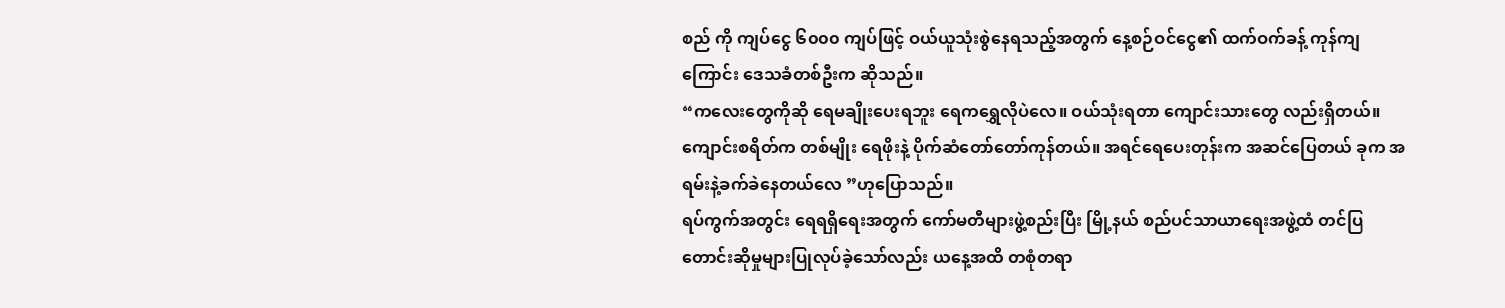စည် ကို ကျပ်ငွေ ၆၀၀၀ ကျပ်ဖြင့် ဝယ်ယူသုံးစွဲနေရသည့်အတွက် နေ့စဉ်ဝင်ငွေ၏ ထက်ဝက်ခန့် ကုန်ကျကြောင်း ဒေသခံတစ်ဦးက ဆိုသည်။
“ကလေးတွေကိုဆို ရေမချိုးပေးရဘူး ရေကရွှေလိုပဲလေ။ ဝယ်သုံးရတာ ကျောင်းသားတွေ လည်းရှိတယ်။ ကျောင်းစရိတ်က တစ်မျိုး ရေဖိုးနဲ့ ပိုက်ဆံတော်တော်ကုန်တယ်။ အရင်ရေပေးတုန်းက အဆင်ပြေတယ် ခုက အရမ်းနဲ့ခက်ခဲနေတယ်လေ ”ဟုပြောသည်။
ရပ်ကွက်အတွင်း ရေရရှိရေးအတွက် ကော်မတီများဖွဲ့စည်းပြီး မြို့နယ် စည်ပင်သာယာရေးအဖွဲ့ထံ တင်ပြတောင်းဆိုမှုများပြုလုပ်ခဲ့သော်လည်း ယနေ့အထိ တစုံတရာ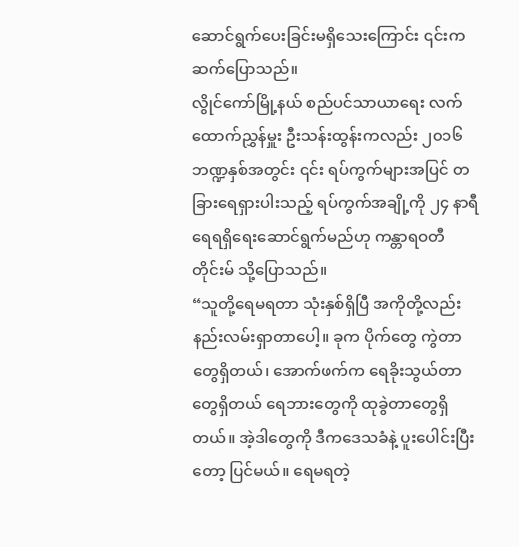ဆောင်ရွက်ပေးခြင်းမရှိသေးကြောင်း ၎င်းက ဆက်ပြောသည်။
လွိုင်ကော်မြို့နယ် စည်ပင်သာယာရေး လက်ထောက်ညွှန်မှူး ဦးသန်းထွန်းကလည်း ၂၀၁၆ ဘဏ္ဍနှစ်အတွင်း ၎င်း ရပ်ကွက်များအပြင် တခြားရေရှားပါးသည့် ရပ်ကွက်အချို့ကို ၂၄ နာရီ ရေရရှိရေးဆောင်ရွက်မည်ဟု ကန္တာရဝတီတိုင်းမ် သို့ပြောသည်။
“သူတို့ရေမရတာ သုံးနှစ်ရှိပြီ အကိုတို့လည်း နည်းလမ်းရှာတာပေါ့။ ခုက ပိုက်တွေ ကွဲတာတွေရှိတယ်၊ အောက်ဖက်က ရေခိုးသွယ်တာတွေရှိတယ် ရေဘားတွေကို ထုခွဲတာတွေရှိတယ်။ အဲ့ဒါတွေကို ဒီကဒေသခံနဲ့ ပူးပေါင်းပြီးတော့ ပြင်မယ်။ ရေမရတဲ့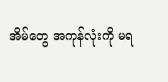အိမ်တွေ အကုန်လုံးကို မရ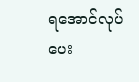ရအောင်လုပ်ပေး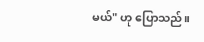မယ်" ဟု ပြောသည်။